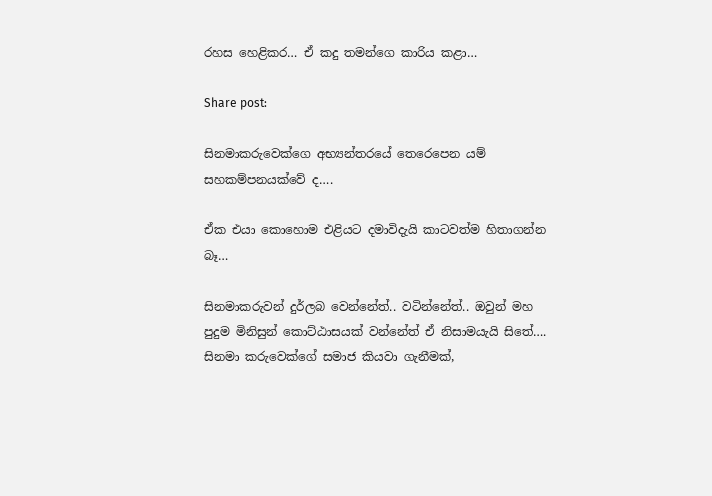රහස හෙළිකර… ඒ කදු තමන්ගෙ කාරිය කළා…

Share post:

සිනමාකරුවෙක්ගෙ අභ්‍යන්තරයේ තෙරෙපෙන යම් සහකම්පනයක්වේ ද….

ඒක එයා කොහොම එළියට දමාවිදැයි කාටවත්ම හිතාගන්න බෑ…

සිනමාකරුවන් දුර්ලබ වෙන්නේත්.. වටින්නේත්.. ඔවුන් මහ පුදුම මිනිසුන් කොට්ඨාසයක් වන්නේත් ඒ නිසාමයැයි සිතේ….
සිනමා කරුවෙක්ගේ සමාජ කියවා ගැනීමක්,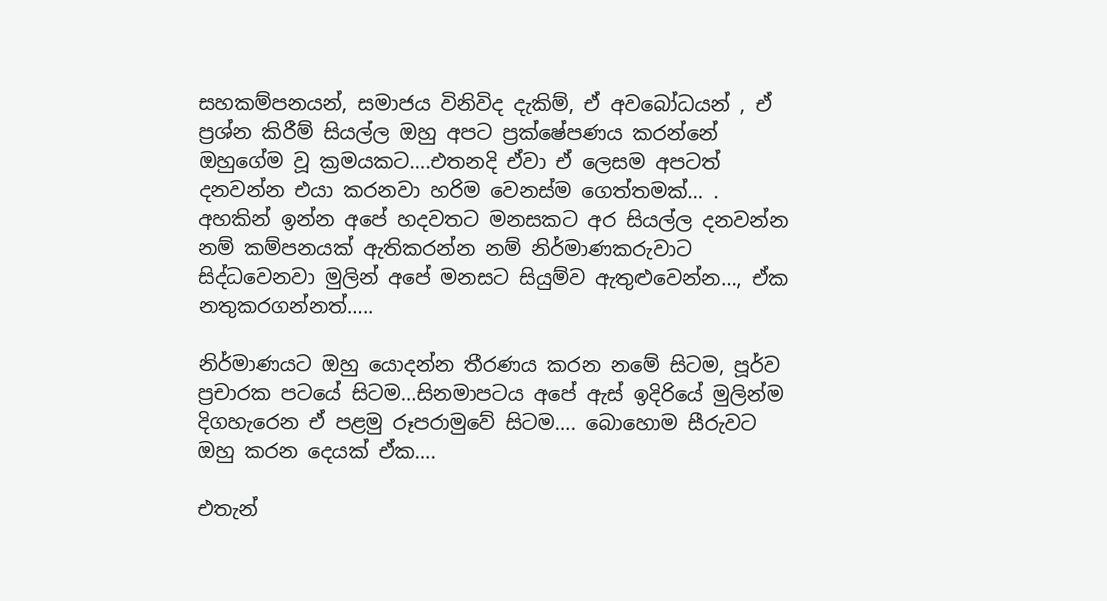සහකම්පනයන්, සමාජය විනිවිද දැකිම්, ඒ අවබෝධයන් , ඒ ප්‍රශ්න කිරීම් සියල්ල ඔහු අපට ප්‍රක්ෂේපණය කරන්නේ ඔහුගේම වූ ක්‍රමයකට….එතනදි ඒවා ඒ ලෙසම අපටත් දනවන්න එයා කරනවා හරිම වෙනස්ම ගෙත්තමක්… .
අහකින් ඉන්න අපේ හදවතට මනසකට අර සියල්ල දනවන්න නම් කම්පනයක් ඇතිකරන්න නම් නිර්මාණකරුවාට සිද්ධවෙනවා මුලින් අපේ මනසට සියුම්ව ඇතුළුවෙන්න…, ඒක නතුකරගන්නත්…..

නිර්මාණයට ඔහු යොදන්න තීරණය කරන නමේ සිටම, පූර්ව ප්‍රචාරක පටයේ සිටම…සිනමාපටය අපේ ඇස් ඉදිරියේ මුලින්ම දිගහැරෙන ඒ පළමු රූපරාමුවේ සිටම…. බොහොම සීරුවට ඔහු කරන දෙයක් ඒක….

එතැන්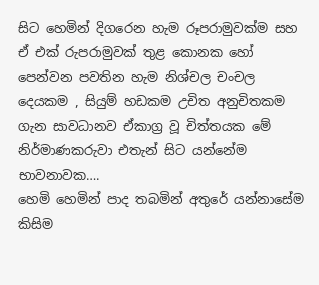සිට හෙමින් දිගරෙන හැම රූපරාමුවක්ම සහ ඒ එක් රුපරාමුවක් තුළ කොනක හෝ පෙන්වන පවතින හැම නිශ්චල චංචල දෙයකම , සියුම් හඩකම උචිත අනුචිතකම ගැන සාවධානව ඒකාග්‍ර වූ චිත්තයක මේ නිර්මාණකරුවා එතැන් සිට යන්නේම භාවනාවක….
හෙමි හෙමින් පාද තබමින් අතුරේ යන්නාසේම කිසිම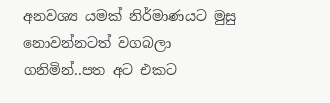අනවශ්‍ය යමක් නිර්මාණයට මුසු නොවන්නටත් වගබලා ගනිමින්..පත අට එකට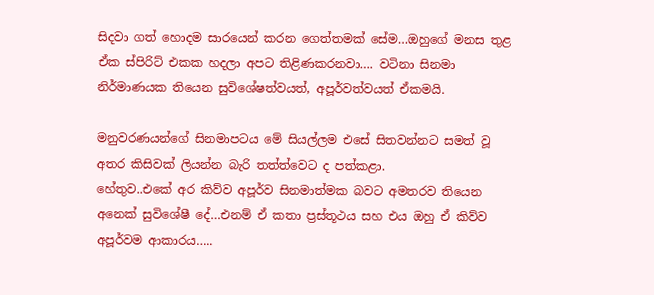සිදවා ගත් හොදම සාරයෙන් කරන ගෙත්තමක් සේම…ඔහුගේ මනස තුළ ඒක ස්පිරිට් එකක හදලා අපට තිළිණකරනවා…. වටිනා සිනමා නිර්මාණයක තියෙන සුවිශේෂත්වයත්, අපූර්වත්වයත් ඒකමයි.

මනුවරණයන්ගේ සිනමාපටය මේ සියල්ලම එසේ සිතවන්නට සමත් වූ අතර කිසිවක් ලියන්න බැරි තත්ත්වෙට ද පත්කළා.
හේතුව..එකේ අර කිව්ව අපූර්ව සිනමාත්මක බවට අමතරව තියෙන අනෙක් සුවිශේෂී දේ…එනම් ඒ කතා ප්‍රස්තූථය සහ එය ඔහු ඒ කිව්ව අපූර්වම ආකාරය…..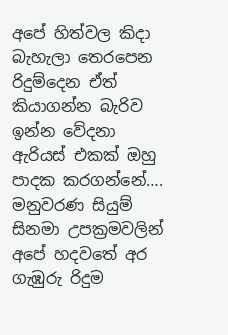අපේ හිත්වල කිදා බැහැලා තෙරපෙන රිදුම්දෙන ඒත් කියාගන්න බැරිව ඉන්න වේදනා ඇරියස් එකක් ඔහු පාදක කරගන්නේ….
මනුවරණ සියුම් සිනමා උපක්‍රමවලින් අපේ හදවතේ අර ගැඹුරු රිදුම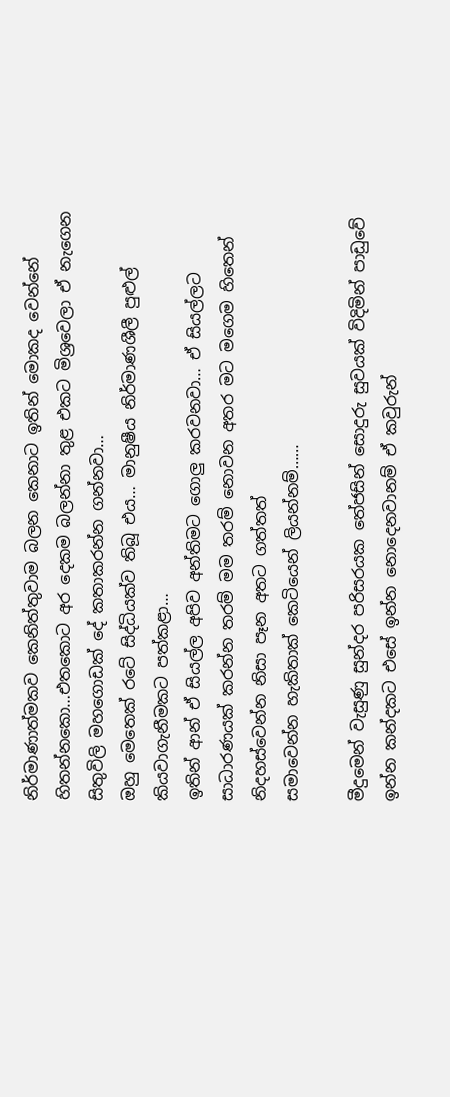නිර්මාණාත්මකව කෙනිත්තුවාම බලන කෙනාට ඉතින් මොකද වෙන්නේ හිතන්නකො…එතකොට අර දෙකම බලන්නා තුළ එකට මිශ්‍රවෙලා ඒ නැගෙන සිතුවිලි මහගොඩක් දේ කතාකරන්න ගන්නවා…
ඔහු මෙතෙක් රටේ සිද්ධියක්ව තිබූ එය… මානුෂීය නිර්මාණශීලී පුළුල් කියවාගැනීමකට පත්කළා…
ඉතින් ආන් ඒ සියල්ල අපිව අන්තිමට ගොලු කරවනවා… ඒ සියල්ලට සාධාරණයක් කරන්න තරම් මම තරම් නොවන අතර මට මගෙම හිතෙන් නිදහස්වෙන්න නිසා පෑන අතට ගත්තත්
සමාවෙන්න හැකිතාක් කෙටියෙන් ලියන්නම්……

මීදුමෙන් වැසුණු සුන්දර පරිසරයක තේජසින් සොදුරු සුවයක් විදිමින් පාඩුවේ ඉන්න කන්දකට එසේ ඉන්න නොදෙනවානම් ඒ කවුරුන්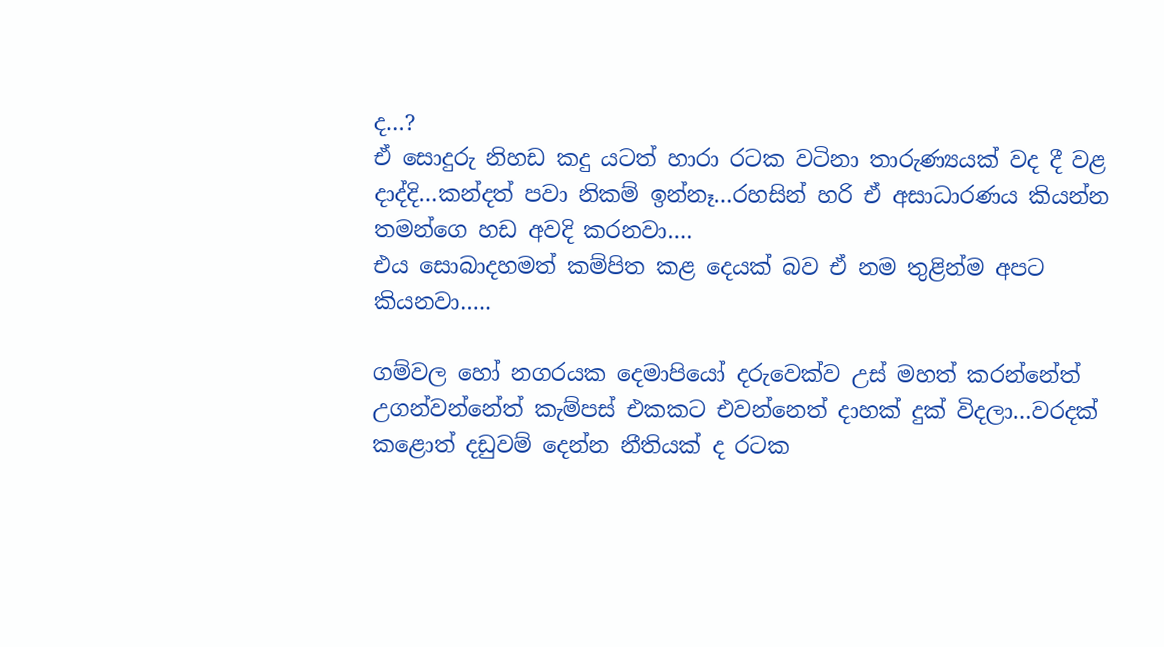ද…?
ඒ සොදුරු නිහඩ කදු යටත් හාරා රටක වටිනා තාරුණ්‍යයක් වද දී වළ දාද්දි…කන්දත් පවා නිකම් ඉන්නෑ…රහසින් හරි ඒ අසාධාරණය කියන්න තමන්ගෙ හඩ අවදි කරනවා….
එය සොබාදහමත් කම්පිත කළ දෙයක් බව ඒ නම තුළින්ම අපට කියනවා…..

ගම්වල හෝ නගරයක දෙමාපියෝ දරුවෙක්ව උස් මහත් කරන්නේත් උගන්වන්නේත් කැම්පස් එකකට එවන්නෙත් දාහක් දුක් විදලා…වරදක් කළොත් දඩුවම් දෙන්න නීතියක් ද රටක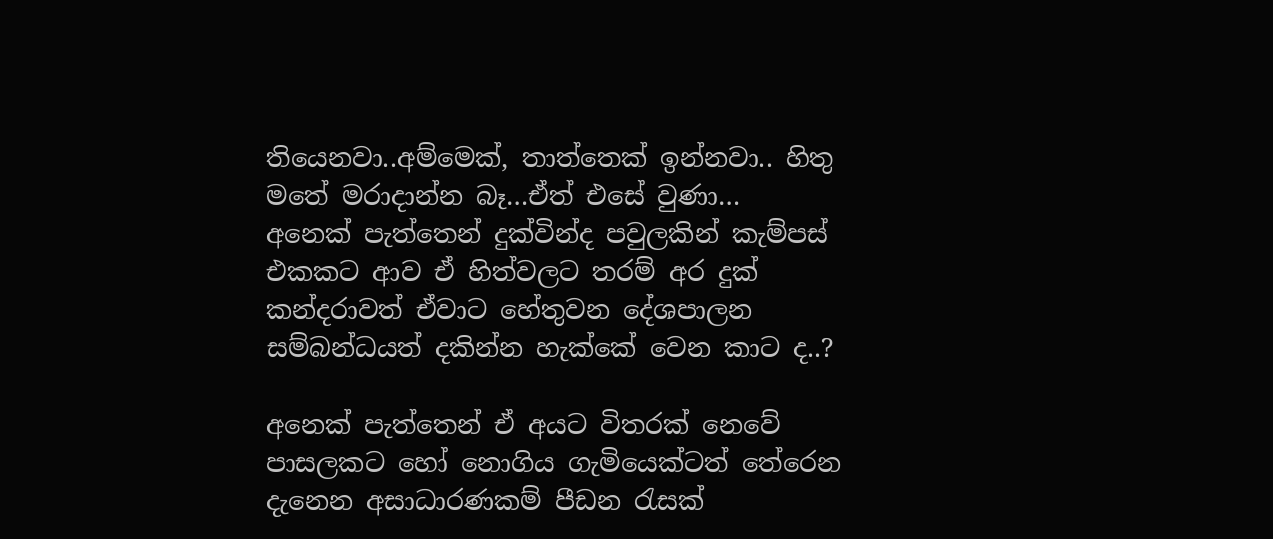තියෙනවා..අම්මෙක්, තාත්තෙක් ඉන්නවා.. හිතු මතේ මරාදාන්න බෑ…ඒත් එසේ වුණා…
අනෙක් පැත්තෙන් දුක්වින්ද පවුලකින් කැම්පස් එකකට ආව ඒ හිත්වලට තරම් අර දුක් කන්දරාවත් ඒවාට හේතුවන දේශපාලන සම්බන්ධයත් දකින්න හැක්කේ වෙන කාට ද..?

අනෙක් පැත්තෙන් ඒ අයට විතරක් නෙවේ පාසලකට හෝ නොගිය ගැමියෙක්ටත් තේරෙන දැනෙන අසාධාරණකම් පීඩන රැසක්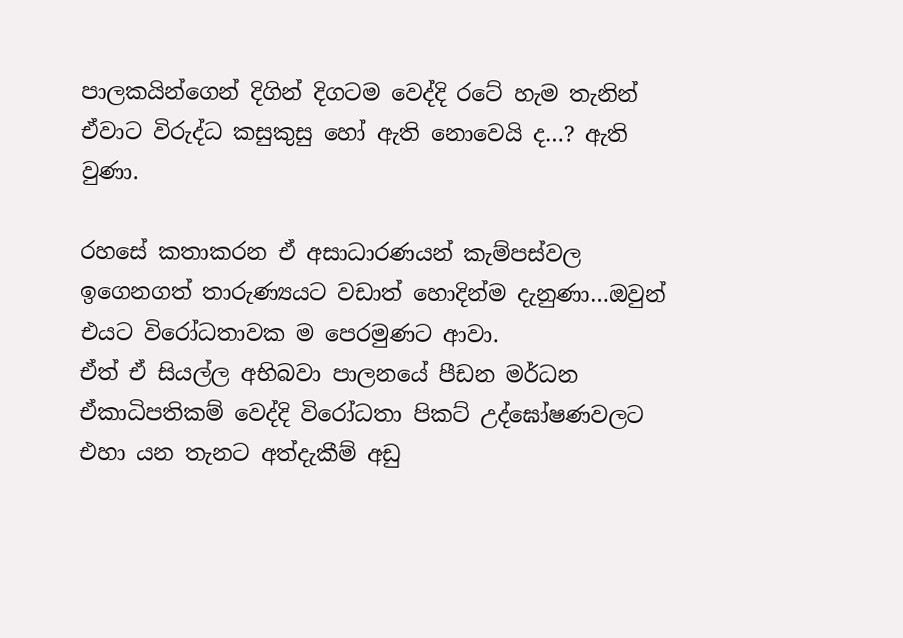පාලකයින්ගෙන් දිගින් දිගටම වෙද්දි රටේ හැම තැනින් ඒවාට විරුද්ධ කසුකුසු හෝ ඇති නොවෙයි ද…? ඇති වුණා.

රහසේ කතාකරන ඒ අසාධාරණයන් කැම්පස්වල ඉගෙනගත් තාරුණ්‍යයට වඩාත් හොදින්ම දැනුණා…ඔවුන් එයට විරෝධතාවක ම පෙරමුණට ආවා.
ඒත් ඒ සියල්ල අභිබවා පාලනයේ පීඩන මර්ධන ඒකාධිපතිකම් වෙද්දි විරෝධතා පිකට් උද්ඝෝෂණවලට එහා යන තැනට අත්දැකීම් අඩු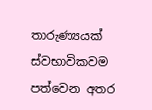තාරුණ්‍යයක් ස්වභාවිකවම පත්වෙන අතර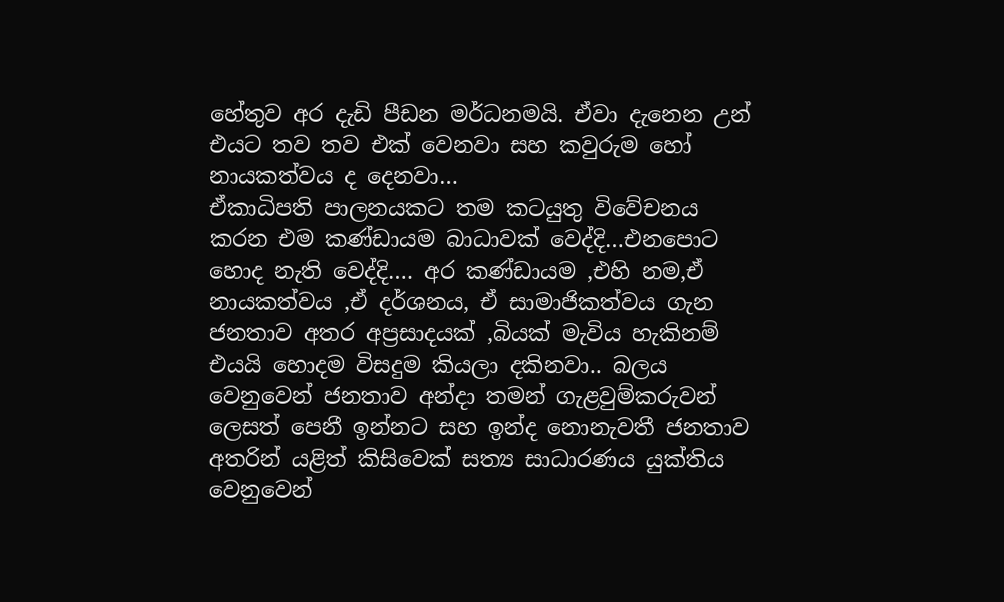හේතුව අර දැඩි පීඩන මර්ධනමයි. ඒවා දැනෙන උන් එයට තව තව එක් වෙනවා සහ කවුරුම හෝ නායකත්වය ද දෙනවා…
ඒකාධිපති පාලනයකට තම කටයුතු විවේචනය කරන එම කණ්ඩායම බාධාවක් වෙද්දි…එනපොට හොද නැති වෙද්දි…. අර කණ්ඩායම ,එහි නම,ඒ නායකත්වය ,ඒ දර්ශනය, ඒ සාමාජිකත්වය ගැන ජනතාව අතර අප්‍රසාදයක් ,බියක් මැවිය හැකිනම් එයයි හොදම විසදුම කියලා දකිනවා.. බලය වෙනුවෙන් ජනතාව අන්දා තමන් ගැළවුම්කරුවන් ලෙසත් පෙනී ඉන්නට සහ ඉන්ද නොනැවතී ජනතාව අතරින් යළිත් කිසිවෙක් සත්‍ය සාධාරණය යුක්තිය වෙනුවෙන්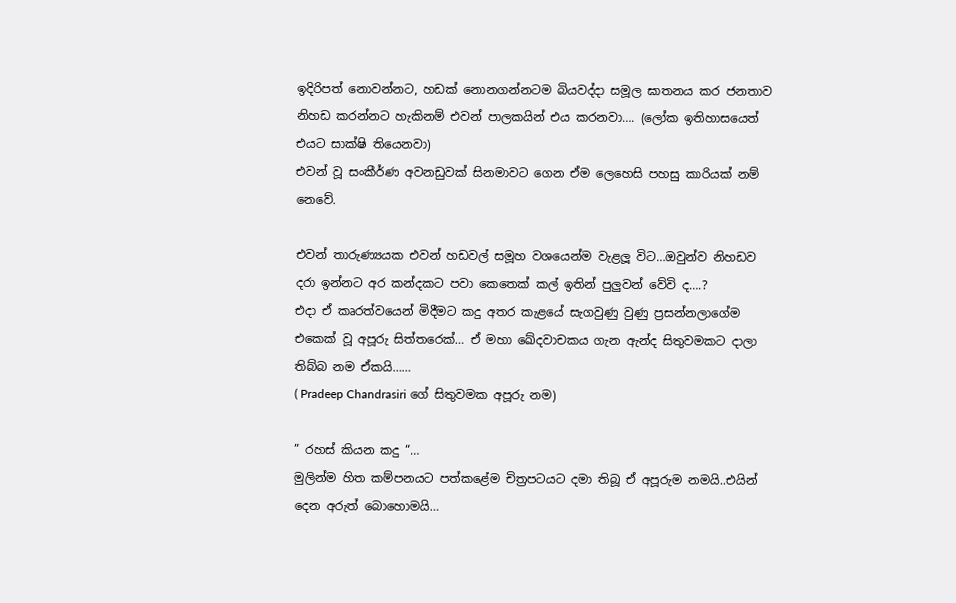ඉදිරිපත් නොවන්නට, හඩක් නොනගන්නටම බියවද්දා සමූල ඝාතනය කර ජනතාව නිහඩ කරන්නට හැකිනම් එවන් පාලකයින් එය කරනවා…. (ලෝක ඉතිහාසයෙත් එයට සාක්ෂි තියෙනවා)
එවන් වූ සංකීර්ණ අවනඩුවක් සිනමාවට ගෙන ඒම ලෙහෙසි පහසු කාරියක් නම් නෙවේ.

එවන් තාරුණ්‍යයක එවන් හඩවල් සමූහ වශයෙන්ම වැළලූ විට…ඔවුන්ව නිහඩව දරා ඉන්නට අර කන්දකට පවා කෙතෙක් කල් ඉතින් පුලුවන් වේවි ද….?
එදා ඒ කෘරත්වයෙන් මිදීමට කදු අතර කැළයේ සැගවුණු වුණු ප්‍රසන්නලාගේම එකෙක් වූ අපූරු සිත්තරෙක්… ඒ මහා ඛේදවාචකය ගැන ඇන්ද සිතුවමකට දාලා තිබ්බ නම ඒකයි……
( Pradeep Chandrasiri ගේ සිතුවමක අපූරු නම)

” රහස් කියන කදු “…
මුලින්ම හිත කම්පනයට පත්කළේම චිත්‍රපටයට දමා තිබූ ඒ අපූරුම නමයි..එයින් දෙන අරුත් බොහොමයි…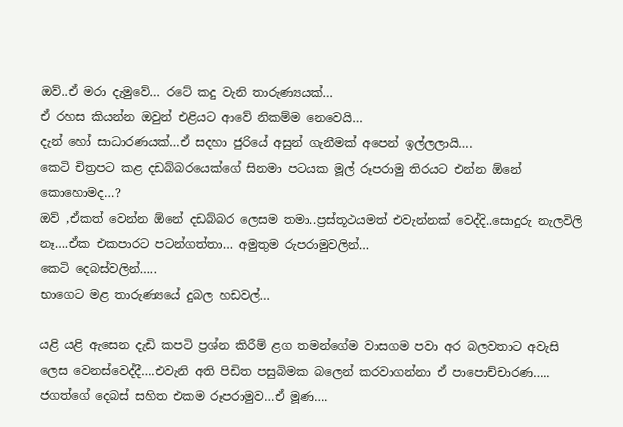ඔව්..ඒ මරා දැමුවේ… රටේ කදු වැනි තාරුණ්‍යයක්…
ඒ රහස කියන්න ඔවුන් එළියට ආවේ නිකම්ම නෙවෙයි…
දැන් හෝ සාධාරණයක්…ඒ සදහා ජුරියේ අසුන් ගැනීමක් අපෙන් ඉල්ලලා‍යි….
කෙටි චිත්‍රපට කළ දඩබ්බරයෙක්ගේ සිනමා පටයක මූල් රූපරාමු තිරයට එන්න ඕනේ කොහොමද…?
ඔව් ,ඒකත් වෙන්න ඕනේ දඩබ්බර ලෙසම තමා..ප්‍රස්තූථයමත් එවැන්නක් වෙද්දි..සොදුරු නැලවිලි නෑ….ඒක එකපාරට පටන්ගත්තා… අමුතුම රුපරාමුවලින්…
කෙටි දෙබස්වලින්…..
භාගෙට මළ තාරුණ්‍යයේ දුබල හඩවල්…

යළි යළි ඇසෙන දැඩි කපටි ප්‍රශ්න කිරීම් ළග තමන්ගේම වාසගම පවා අර බලවතාට අවැසි ලෙස වෙනස්වෙද්දී….එවැනි අති පිඩිත පසුබිමක බලෙන් කරවාගන්නා ඒ පාපොච්චාරණ…..
ජගත්ගේ දෙබස් සහිත එකම රූපරාමුව…ඒ මූණ….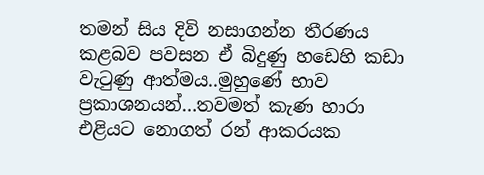තමන් සිය දිවි නසාගන්න තීරණය කළබව පවසන ඒ බිදුණු හඩෙහි කඩා වැටුණු ආත්මය..මුහුණේ භාව ප්‍රකාශනයන්…තවමත් කැණ හාරා එළියට නොගත් රන් ආකරයක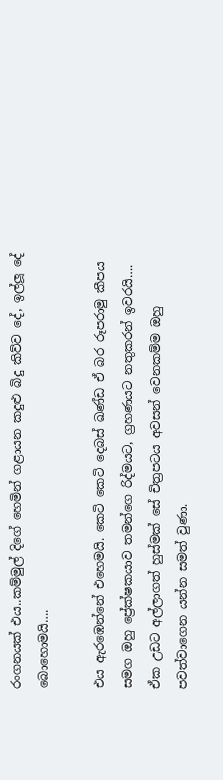රංගනයක් එය..කම්මුල් දිගේ හෙමින් ගළායන කදුළු බිදු කිව්ව දේ, ඉල්ලූ දේ බොහොමයි….

එය ඇරඹෙන්නේ එහෙමයි. කෙටි කෙටි දෙබස් ඛණ්ඩ ඒ බර රූපරාමු කීපය සමග ඔහු ප්‍රේක්ෂකයාව තමන්ගෙ රිද්මයට, ග්‍රහණයට නතුකරන් ඉවරයි…. ඒක උඩට අල්ලාගත් හුස්මක් සේ චිත්‍රපටය අවසන් වෙනකම්ම ඔහු පවත්වාගෙන යන්න සමත් වුණා.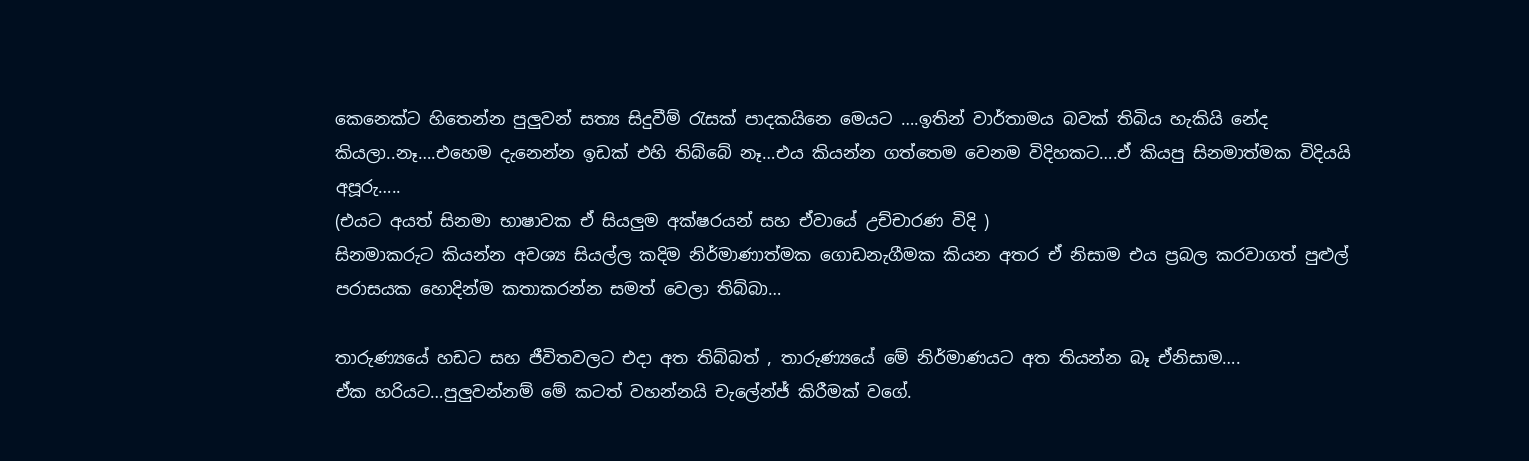කෙනෙක්ට හිතෙන්න පුලුවන් සත්‍ය සිදුවීම් රැසක් පාදකයිනෙ මෙයට ….ඉතින් වාර්තාමය බවක් තිබිය හැකියි නේද කියලා..නෑ….එහෙම දැනෙන්න ඉඩක් එහි තිබ්බේ නෑ…එය කියන්න ගත්තෙම වෙනම විදිහකට….ඒ කියපු සිනමාත්මක විදියයි අපූරු…..
(එයට අයත් සිනමා භාෂාවක ඒ සියලුම අක්ෂරයන් සහ ඒවායේ උච්චාරණ විදි )
සිනමාකරුට කියන්න අවශ්‍ය සියල්ල කදිම නිර්මාණාත්මක ගොඩනැගීමක කියන අතර ඒ නිසාම එය ප්‍රබල කරවාගත් පුළුල් පරාසයක හොදින්ම කතාකරන්න සමත් වෙලා තිබ්බා…

තාරුණ්‍යයේ හඩට සහ ජීවිතවලට එදා අත තිබ්බත් , තාරුණ්‍යයේ මේ නිර්මාණයට අත තියන්න බෑ ඒනිසාම….
ඒක හරියට…පුලුවන්නම් මේ කටත් වහන්නයි චැලේන්ජ් කිරීමක් වගේ.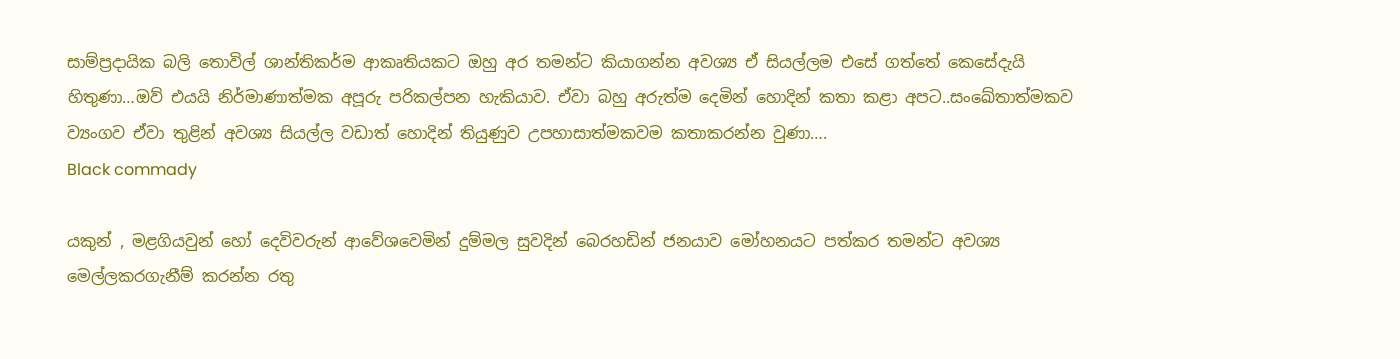සාම්ප්‍රදායික බලි තොවිල් ශාන්තිකර්ම ආකෘතියකට ඔහු අර තමන්ට කියාගන්න අවශ්‍ය ඒ සියල්ලම එසේ ගත්තේ කෙසේදැයි හිතුණා…ඔව් එයයි නිර්මාණාත්මක අපූරු පරිකල්පන හැකියාව. ඒවා බහු අරුත්ම දෙමින් හොදින් කතා කළා අපට..සංඛේතාත්මකව ව්‍යංගව ඒවා තුළින් අවශ්‍ය සියල්ල වඩාත් හොදින් තියුණුව උපහාසාත්මකවම කතාකරන්න වුණා….
Black commady

යකුන් , මළගියවුන් හෝ දෙවිවරුන් ආවේශවෙමින් දුම්මල සුවදින් බෙරහඩින් ජනයාව මෝහනයට පත්කර තමන්ට අවශ්‍ය මෙල්ලකරගැනීම් කරන්න රතු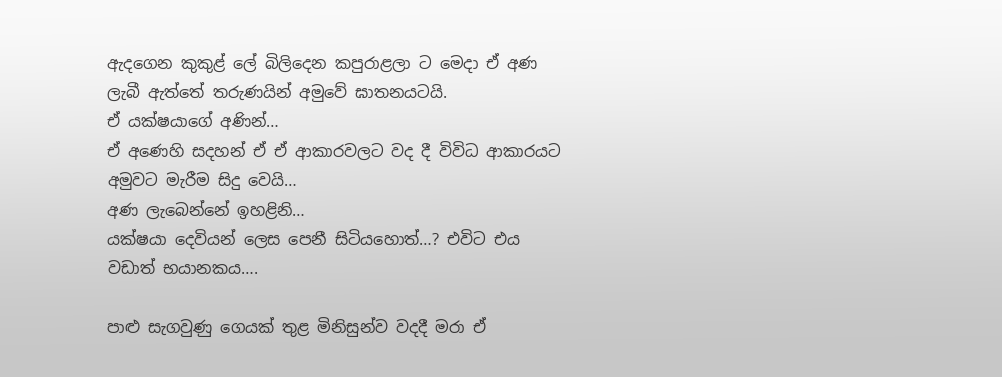ඇදගෙන කුකුළ් ලේ බිලිදෙන කපුරාළලා ට මෙදා ඒ අණ ලැබී ඇත්තේ තරුණයින් අමුවේ ඝාතනයටයි.
ඒ යක්ෂයාගේ අණින්…
ඒ අණෙහි සදහන් ඒ ඒ ආකාරවලට වද දී විවිධ ආකාරයට අමුවට මැරීම සිදු වෙයි…
අණ ලැබෙන්නේ ඉහළිනි…
යක්ෂයා දෙවියන් ලෙස පෙනී සිටියහොත්…? එවිට එය වඩාත් භයානකය….

පාළු සැගවුණු ගෙයක් තුළ මිනිසුන්ව වදදී මරා ඒ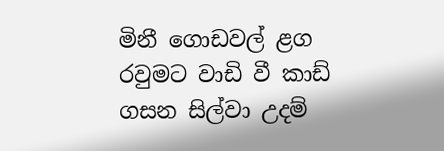මිනී ගොඩවල් ළග රවුමට වාඩි වී කාඩ් ගසන සිල්වා උදම්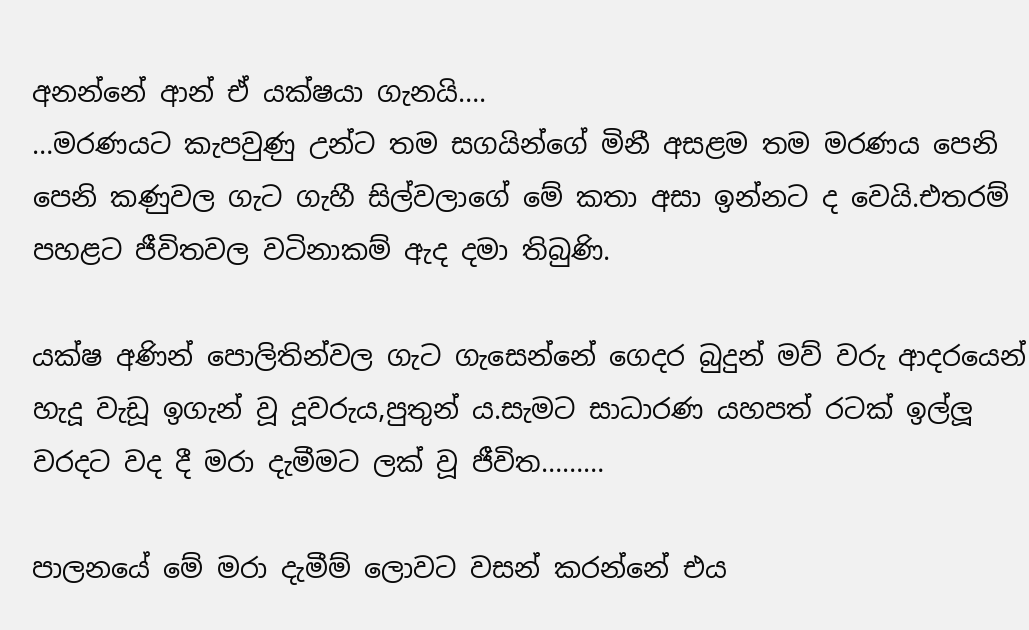අනන්නේ ආන් ඒ යක්ෂයා ගැනයි….
…මරණයට කැපවුණු උන්ට තම සගයින්ගේ මිනී අසළම තම මරණය පෙනි පෙනි කණුවල ගැට ගැහී සිල්වලාගේ මේ කතා අසා ඉන්නට ද වෙයි.එතරම් පහළට ජීවිතවල වටිනාකම් ඇද දමා තිබුණි.

යක්ෂ අණින් පොලිතින්වල ගැට ගැසෙන්නේ ගෙදර බුදුන් මව් වරු ආදරයෙන් හැදූ වැඩූ ඉගැන් වූ දූවරුය,පුතුන්‍ ය.සැමට සාධාරණ යහපත් රටක් ඉල්ලූ වරදට වද දී මරා දැමීමට ලක් වූ ජීවිත………

පාලනයේ මේ මරා දැමීම් ලොවට වසන් කරන්නේ එය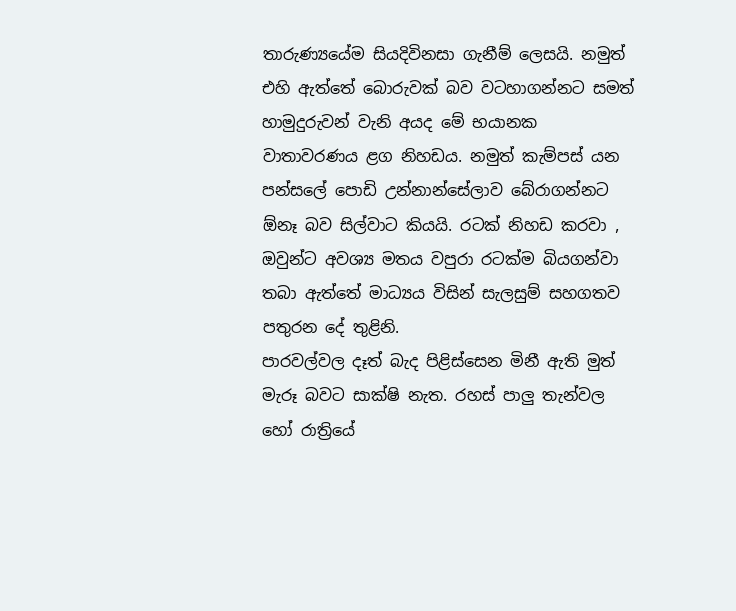තාරුණ්‍යයේම සියදිවිනසා ගැනීම් ලෙසයි. නමුත් එහි ඇත්තේ බොරුවක් බව වටහාගන්නට සමත් හාමුදුරුවන් වැනි අයද මේ භයානක වාතාවරණය ළග නිහඩය. නමුත් කැම්පස් යන පන්සලේ පොඩි උන්නාන්සේලාව බේරාගන්නට ඕනෑ බව සිල්වාට කියයි. රටක් නිහඩ කරවා , ඔවුන්ට අවශ්‍ය මතය වපුරා රටක්ම බියගන්වා තබා ඇත්තේ මාධ්‍යය විසින් සැලසුම් සහගතව පතුරන දේ තුළිනි.
පාරවල්වල දෑත් බැද පිළිස්සෙන මිනී ඇති මුත් මැරූ බවට සාක්ෂි නැත. රහස් පාලු තැන්වල හෝ රාත්‍රියේ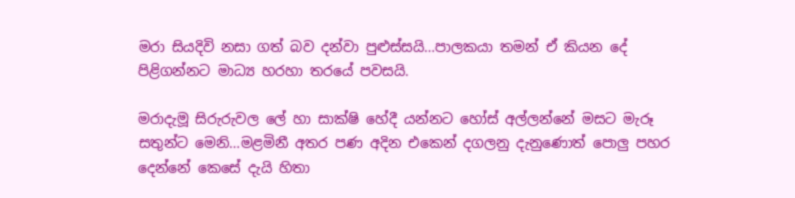මරා සියදිවි නසා ගත් බව දන්වා පුළුස්සයි…පාලකයා තමන් ඒ කියන දේ පිළිගන්නට මාධ්‍ය හරහා තරයේ පවසයි.

මරාදැමූ සිරුරුවල ලේ හා සාක්ෂි හේදී යන්නට හෝස් අල්ලන්නේ මසට මැරූ සතුන්ට මෙනි…මළමිනී අතර පණ අදින එකෙන් දගලනු දැනුණොත් පොලු පහර දෙන්නේ කෙසේ දැයි හිතා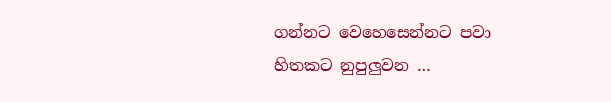ගන්නට වෙහෙසෙන්නට පවා හිතකට නුපුලුවන …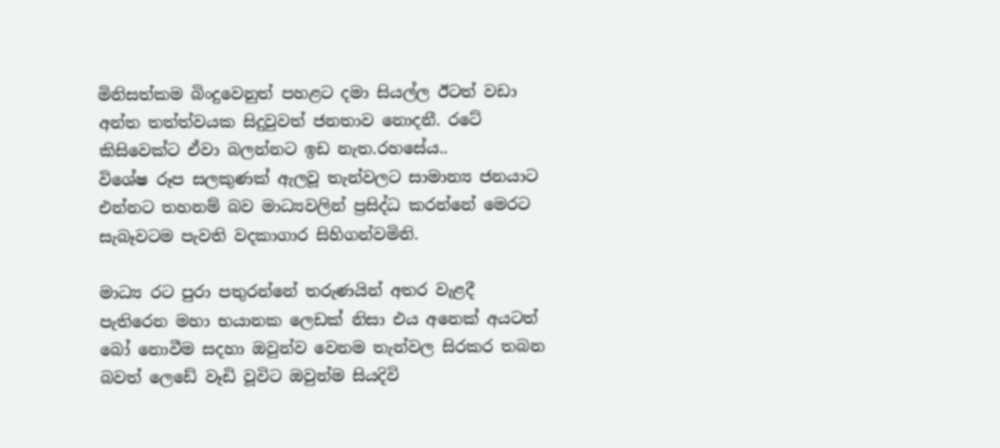මිනිසත්කම බිංදුවෙනුත් පහළට දමා සියල්ල ඊටත් වඩා අන්ත තත්ත්වයක සිදුවුවත් ජනතාව නොදනී. රටේ කිසිවෙක්ට ඒවා බලන්නට ඉඩ නැත.රහසේය..
විශේෂ රූප සලකුණක් ඇලවූ තැන්වලට සාමාන්‍ය ජනයාට එන්නට තහනම් බව මාධ්‍යවලින් ප්‍රසිද්ධ කරන්නේ මෙරට සැබෑවටම පැවති වදකාගාර සිහිගන්වමිනි.

මාධ්‍ය රට පුරා පතුරන්නේ තරුණයින් අතර වැළදී පැතිරෙන මහා භයානක ලෙඩක් නිසා එය අනෙක් අයටත් බෝ නොවීම සදහා ඔවුන්ව වෙනම තැන්වල සිරකර තබන බවත් ලෙඩේ වෑඩි වූවිට ඔවුන්ම සියදිවි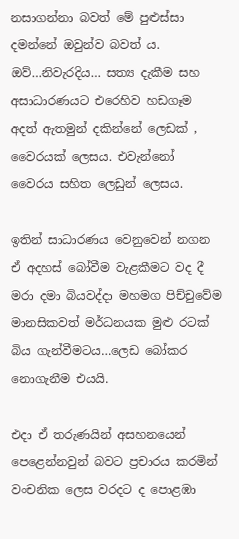නසාගන්නා බවත් මේ පුළුස්සා දමන්නේ ඔවුන්ව බවත් ය.
ඔව්…නිවැරදිය… සත්‍ය දැකීම සහ අසාධාරණයට එරෙහිව හඩගෑම අදත් ඇතමුන් දකින්නේ ලෙඩක් , වෛරයක් ලෙසය. එවැන්නෝ වෛරය සහිත ලෙඩුන් ලෙසය.

ඉතින් සාධාරණය වෙනුවෙන් නගන ඒ අදහස් බෝවීම වැළකීමට වද දී මරා දමා බියවද්දා මහමග පිච්චුවේම මානසිකවත් මර්ධනයක මුළු රටක් බිය ගැන්වීමටය…ලෙඩ බෝකර නොගැනීම එයයි.

එදා ඒ තරුණයින් අසහනයෙන් පෙළෙන්නවුන් බවට ප්‍රචාරය කරමින් වංචනික ලෙස වරදට ද පොළඹා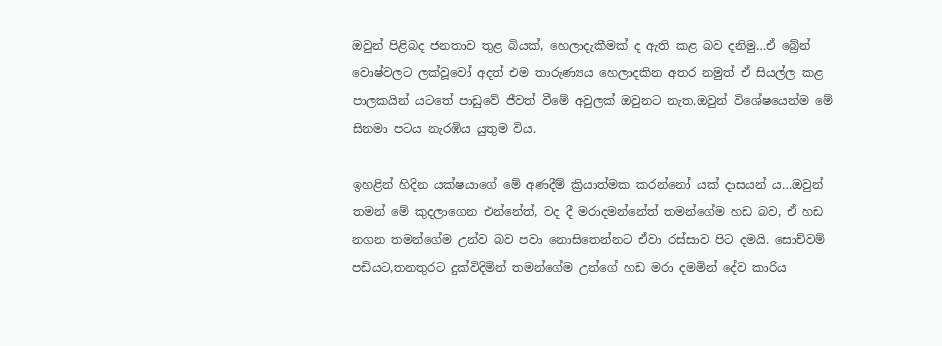ඔවුන් පිළිබද ජනතාව තුළ බියක්, හෙලාදැකීමක් ද ඇති කළ බව දනිමු…ඒ බ්‍රේන් වොෂ්වලට ලක්වූවෝ අදත් එම තාරුණ්‍යය හෙලාදකින අතර නමුත් ඒ සියල්ල කළ පාලකයින් යටතේ පාඩුවේ ජීවත් වීමේ අවුලක් ඔවුනට නැත.ඔවුන් විශේෂයෙන්ම මේ සිනමා පටය නැරඹිය යුතුම විය.

ඉහළින් හිදින යක්ෂයාගේ මේ අණදීම් ක්‍රියාත්මක කරන්නෝ යක් දාසයන් ය…ඔවුන් තමන් මේ කුදලාගෙන එන්නේත්, වද දී මරාදමන්නේත් තමන්ගේම හඩ බව, ඒ හඩ නගන තමන්ගේම උන්ව බව පවා නොසිතෙන්නට ඒවා රස්සාව පිට දමයි. සොච්වම් පඩියට,තනතුරට දුක්විදිමින් තමන්ගේම උන්ගේ හඩ මරා දමමින් දේව කාරිය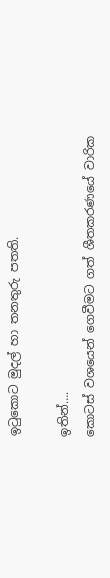ඉටුකොට මුදල් හා තනතුරු පතති.

ඉතින්….
කොටස් වශයෙන් ගෙවීමට ගත් ශීතකර‍ණයේ වාරික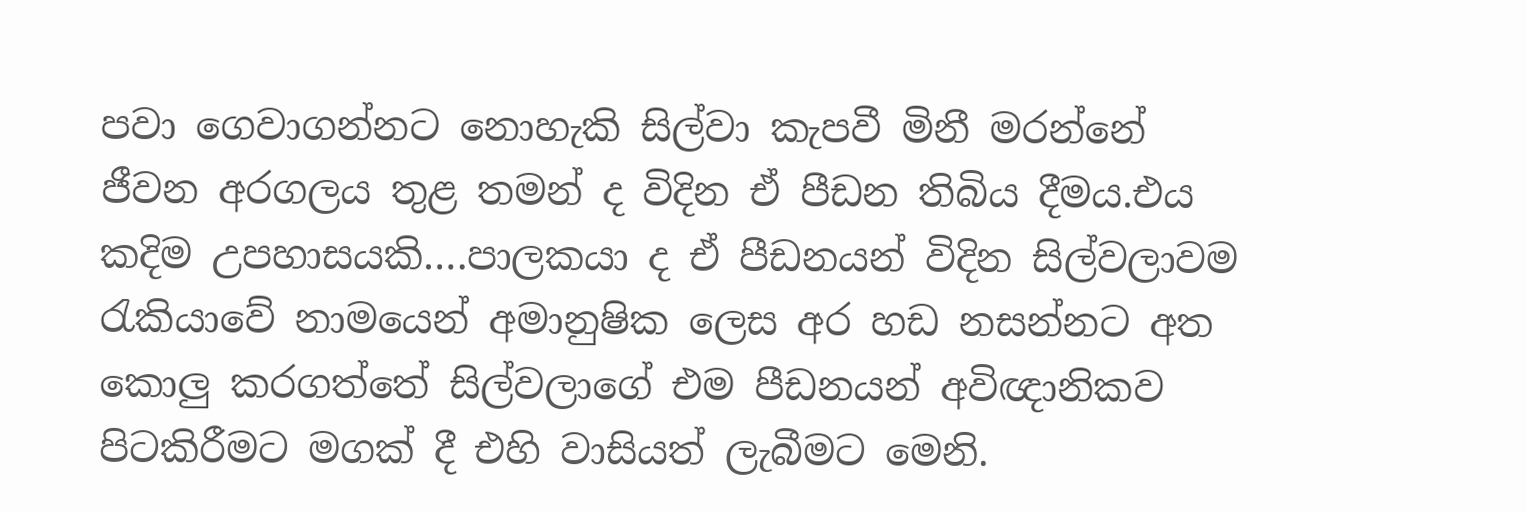පවා ගෙවාගන්නට නොහැකි සිල්වා කැපවී මිනී මරන්නේ ජීවන අරගලය තුළ තමන් ද විදින ඒ පීඩන තිබිය දීමය.එය කදිම උපහාසයකි….පාලකයා ද ඒ පීඩනයන් විදින සිල්වලාවම රැකියාවේ නාමයෙන් අමානුෂික ලෙස අර හඩ නසන්නට අත කොලු කරගත්තේ සිල්වලාගේ එම පීඩනයන් අවිඥානිකව පිටකිරීමට මගක් දී එහි වාසියත් ලැබීමට මෙනි.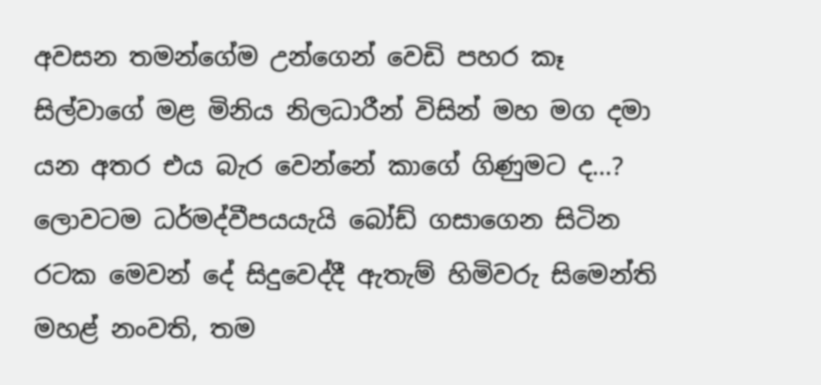අවසන තමන්ගේම උන්ගෙන් වෙඩි පහර කෑ සිල්වාගේ මළ මිනිය නිලධාරීන් විසින් මහ මග දමා යන අතර එය බැර වෙන්නේ කාගේ ගිණුමට ද…?
ලොවටම ධර්මද්වීපයයැයි බෝඩ් ගසාගෙන සිටින රටක මෙවන් දේ සිදුවෙද්දී ඇතැම් හිමිවරු සිමෙන්ති මහළ් නංවති, තම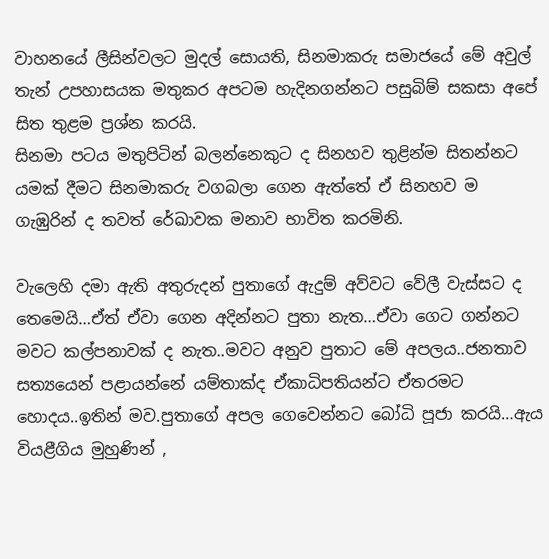වාහනයේ ලීසින්වලට මුදල් සොයති, සිනමාකරු සමාජයේ මේ අවුල් තැන් උපහාසයක මතුකර අපටම හැදිනගන්නට පසුබිම් සකසා අපේ සිත තුළම ප්‍රශ්න කරයි.
සිනමා පටය මතුපිටින් බලන්නෙකුට ද සිනහව තුළින්ම සිතන්නට යමක් දීමට සිනමාකරු වගබලා ගෙන ඇත්තේ ඒ සිනහව ම ගැඹුරින් ද තවත් රේඛාවක මනාව භාවිත කරමිනි.

වැලෙහි දමා ඇති අතුරුදන් පුතාගේ ඇදුම් අව්වට වේලී වැස්සට ද තෙමෙයි…ඒත් ඒවා ගෙන අදින්නට පුතා නැත…ඒවා ගෙට ගන්නට මවට කල්පනාවක් ද නැත..මවට අනුව පුතාට මේ අපලය..ජනතාව සත්‍යයෙන් පළායන්නේ යම්තාක්ද ඒකාධිපතියන්ට ඒතරමට හොදය..ඉතින් මව.පුතාගේ අපල ගෙවෙන්නට බෝධි පූජා කරයි…ඇය වියළීගිය මුහුණින් ,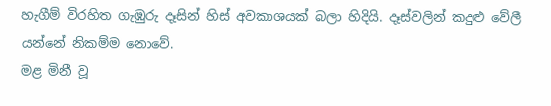හැගීම් විරහිත ගැඹුරු දෑසින් හිස් අවකාශයක් බලා හිදියි. දෑස්වලින් කදුළු වේලී යන්නේ නිකම්ම නොවේ.
මළ මිනී වූ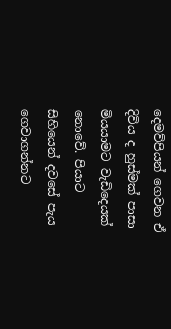දෙමව්පියන් ගෙවන ඒ දිවිය ද හුස්මක් පාසා මියයාමට වැඩිදෙයක් නොවේ. පියාට සිහියෙන් දවසේ පැය ගෙවාගන්නට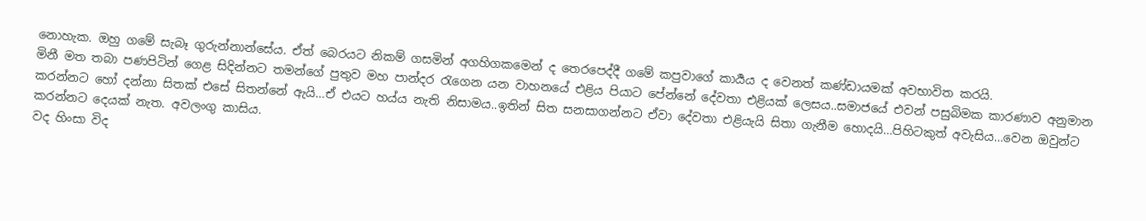නොහැක. ඔහු ගමේ සැබෑ ගුරුන්නාන්සේය. ඒත් බෙරයට නිකම් ගසමින් අගහිගකමෙන් ද තෙරපෙද්දී ගමේ කපුවාගේ කාර්‍යය ද වෙනත් කණ්ඩායමක් අවභාවිත කරයි.
මිනී මත තබා පණපිටින් ගෙළ සිදින්නට තමන්ගේ පුතුව මහ පාන්දර රැගෙන යන වාහනයේ එළිය පියාට පේන්නේ දේවතා එළියක් ලෙසය..සමාජයේ එවන් පසුබිමක කාරණාව අනුමාන කරන්නට හෝ දන්නා සිතක් එසේ සිතන්නේ ඇයි…ඒ එයට හය්ය නැති නිසාමය..ඉතින් සිත සනසාගන්නට ඒවා දේවතා එළියැයි සිතා ගැනීම හොදයි…පිහිටකුත් අවැසිය…වෙන ඔවුන්ට කරන්නට දෙයක් නැත. අවලංගු කාසිය.
වද හිංසා විද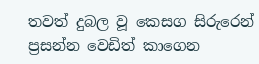තවත් දුබල වූ කෙසග සිරුරෙන් ප්‍රසන්න වෙඩිත් කාගෙන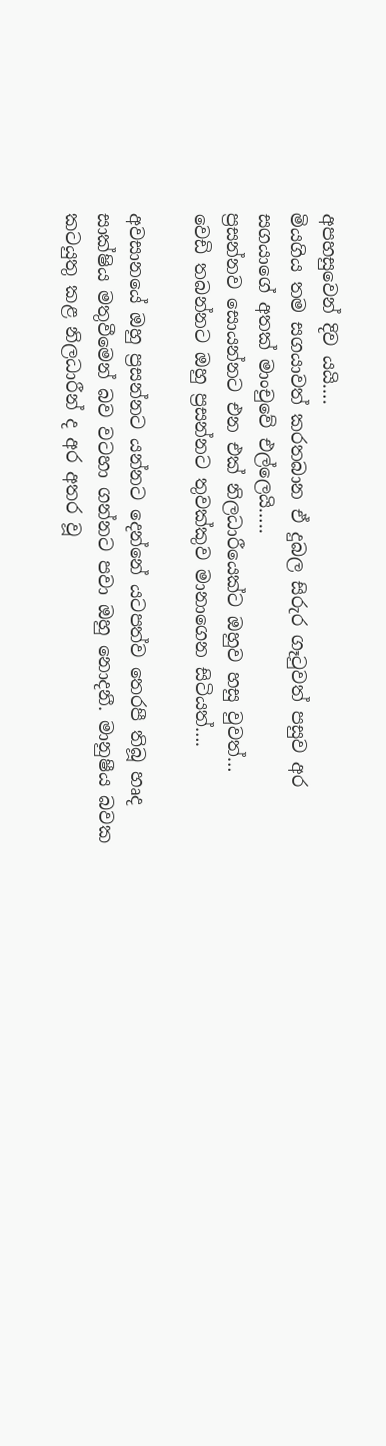අපහසුවෙන් දිව යයි….
මියගිය තම සගයාවත් කරතබාන ඒ දුබල සිරුර ගෑටුවත් පසුව අර සගයාගේ අතක් මාංචුවේ එල්ලෙයි…..
ප්‍රසන්නව සොයන්නට එන එක් නිලධාරීයෙක්ට ඔහුව හසු වුවත්…
වෙඩි තබන්නට ඔහු ප්‍රසන්නට තුවක්කුව මානාගෙන සිටියත්….

අවසානයේ ඔහු ප්‍රසන්නට යන්නට දෙන්නේ යටපත්ව තෙරපී තිබූ හෘද සාක්ෂිය මතුවීමෙන් බව වටහා ගන්නට පවා ඔහු නොදනී. මානුෂීය බවක කටයුතු කළ නිලධාරීන් ද අර අතර වූ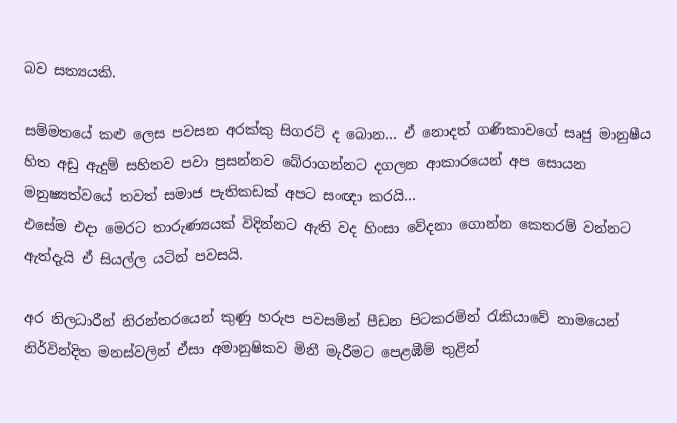බව සත්‍යයකි.

සම්මතයේ කළු ලෙස පවසන අරක්කු සිගරට් ද බොන… ඒ නොදත් ගණිකාවගේ සෘජු මානුෂීය හිත අඩු ඇදුම් සහිතව පවා ප්‍රසන්නව බේරාගන්නට දගලන ආකාරයෙන් අප සොයන මනුෂ්‍යත්වයේ තවත් සමාජ පැතිකඩක් අපට සංඥා කරයි…
එසේම එදා මෙරට තාරුණ්‍යයක් විදින්නට ඇති වද හිංසා වේදනා ගොන්න කෙතරම් වන්නට ඇත්දැයි ඒ සියල්ල යටින් පවසයි.

අර නිලධාරීන් නිරන්තරයෙන් කුණු හරුප පවසමින් පීඩන පිටකරමින් රැකියාවේ නාමයෙන් නිර්වින්දිත මනස්වලින් ඒසා අමානුෂිකව මිනී මැරීමට පෙළඹීම් තුළින්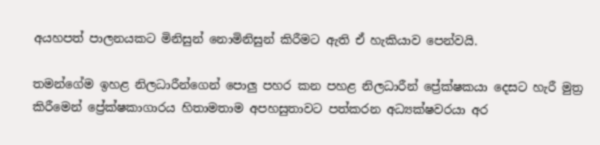අයහපත් පාලනයකට මිනිසුන් නොමිනිසුන් කිරීමට ඇති ඒ හැකියාව පෙන්වයි.

තමන්ගේම ඉහළ නිලධාරීන්ගෙන් පොලු පහර කන පහළ නිලධාරීන් ප්‍රේක්ෂකයා දෙසට හැරී මුත්‍ර කිරීමෙන් ප්‍රේක්ෂකාගාරය හිතාමතාම අපහසුතාවට පත්කරන අධ්‍යක්ෂවරයා අර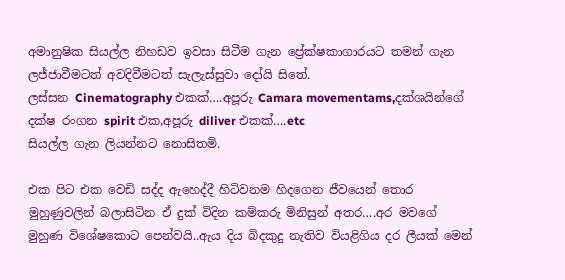අමානුෂික සියල්ල නිහඩව ඉවසා සිටීම ගැන ප්‍රේක්ෂකාගාරයට තමන් ගැන ලජ්ජාවීමටත් අවදිවීමටත් සැලැස්සුවා දෝයි සිතේ.
ලස්සන Cinematography එකක්….අපූරු Camara movementams,දක්ශයින්ගේ දක්ෂ රංගන spirit එක,අපූරු diliver එකක්….etc
සියල්ල ගැන ලියන්නට නොසිතමි.

එක පිට එක වෙඩි සද්ද ඇහෙද්දී හිටිවනම හිදගෙන ජීවයෙන් තොර මුහුණුවලින් බලාසිටින ඒ දුක් විදින කම්කරු මිනිසුන් අතර….අර මවගේ මුහුණ විශේෂකොට පෙන්වයි..ඇය දිය බිදකුදු නැතිව වියළිගිය දර ලීයක් මෙන්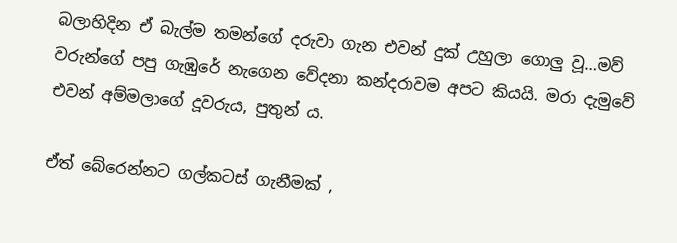බලාහිදින ඒ බැල්ම තමන්ගේ දරුවා ගැන එවන් දුක් උහුලා ගොලු වූ…මව් වරුන්ගේ පපු ගැඹුරේ නැගෙන වේදනා කන්දරාවම අපට කියයි. මරා දැමුවේ එවන් අම්මලාගේ දූවරුය, පුතුන්‍ ය.

ඒත් බේරෙන්නට ගල්කටස් ගැනීමක් ,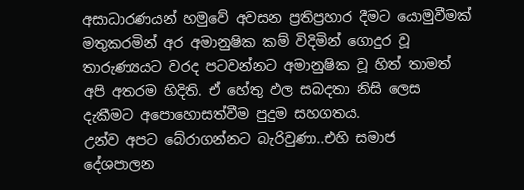අසාධාරණයන් හමුවේ අවසන ප්‍රතිප්‍රහාර දීමට යොමුවීමක් මතුකරමින් අර අමානුෂික කම් විදිමින් ගොදුර වූ තාරුණ්‍යයට වරද පටවන්නට අමානුෂික වූ හිත් තාමත් අපි අතරම හිදිති. ඒ හේතු ඵල සබදතා නිසි ලෙස දැකීමට අපොහොසත්වීම පුදුම සහගතය.
උන්ව අපට බේරාගන්නට බැරිවුණා..එහි සමාජ දේශපාලන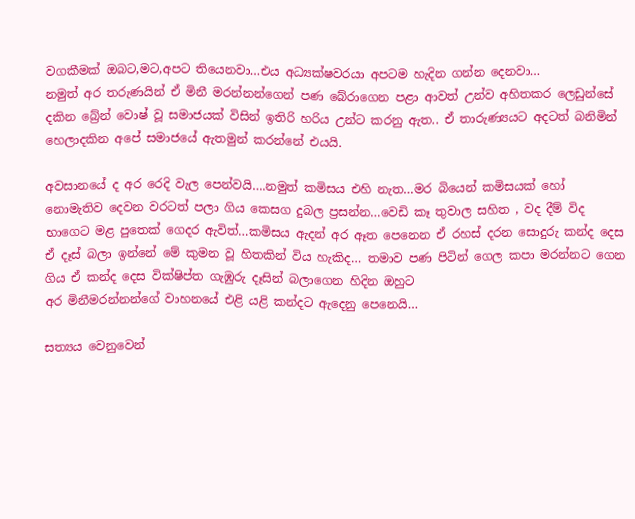වගකීමක් ඔබට,මට,අපට තියෙනවා…එය අධ්‍යක්ෂවරයා අපටම හැදින ගන්න දෙනවා…
නමුත් අර තරුණයින් ඒ මිනී මරන්නන්ගෙන් පණ බේරාගෙන පළා ආවත් උන්ව අහිතකර ලෙඩුන්සේ දකින බ්‍රේන් වොෂ් වූ සමාජයක් විසින් ඉතිරි හරිය උන්ට කරනු ඇත.. ඒ තාරුණ්‍යයට අදටත් බනිමින් හෙලාදකින අපේ සමාජයේ ඇතමුන් කරන්නේ එයයි.

අවසානයේ ද අර රෙදි වැල පෙන්වයි….නමුත් කමිසය එහි නැත…මර බියෙන් කමිසයක් හෝ නොමැතිව දෙවන වරටත් පලා ගිය කෙසග දුබල ප්‍රසන්න…වෙඩි කෑ තුවාල සහිත , වද දීම් විද භාගෙට මළ පුතෙක් ගෙදර ඇවිත්…කමිසය ඇදන් අර ඈත පෙනෙන ඒ රහස් දරන සොදුරු කන්ද දෙස ඒ දෑස් බලා ඉන්නේ මේ කුමන වූ හිතකින් විය හැකිද… තමාව පණ පිටින් ගෙල කපා මරන්නට ගෙන ගිය ඒ කන්ද දෙස වික්ෂිප්ත ගැඹුරු දෑසින් බලාගෙන හිදින ඔහුට
අර මිනීමරන්නන්ගේ වාහනයේ එළි යළි කන්දට ඇදෙනු පෙනෙයි…

සත්‍යය වෙනුවෙන්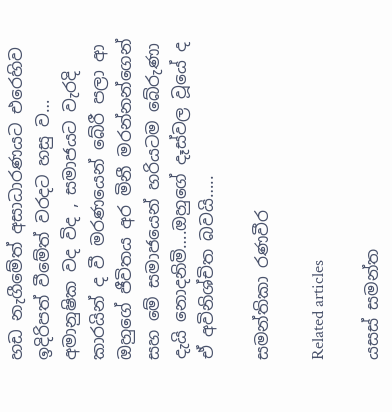හඩ නැගීමේත් අසාධාරණයට එරෙහිව ඉදිරිපත් වීමේත් වරදට හසු ව… අමානුෂික වද විද , සමාජයට වැරදි කාරයින් ද වී මරණයෙන් බේරී පලා ආ ඔහුගේ ජීවිතය අර මිනී මරන්නන්ගෙන් සහ මේ සමාජයෙන් හරියටම බේරුණා දැයි නොදනිමි….ඔහුගේ දෑස්වල වූයේ ද ඒ අවිනිශ්චිත බවයි…..

සමන්තිකා රණවීර

Related articles

යසස් සමන්ත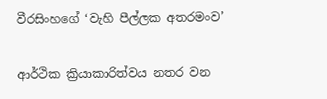වීරසිංහගේ ‘වැහි පීල්ලක අතරමංව’

ආර්ථික ක්‍රියාකාරිත්වය නතර වන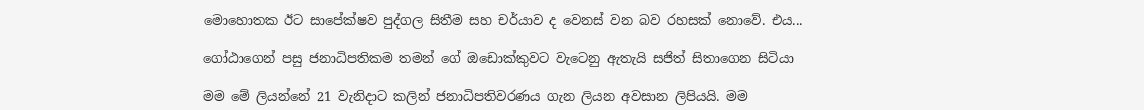මොහොතක ඊට සාපේක්ෂව පුද්ගල සිතීම සහ චර්යාව ද වෙනස් වන බව රහසක් නොවේ. එය...

ගෝඨාගෙන් පසු ජනාධිපතිකම තමන් ගේ ඔඩොක්කුවට වැටෙනු ඇතැයි සජිත් සිතාගෙන සිටියා

මම මේ ලියන්නේ 21 වැනිදාට කලින් ජනාධිපතිවරණය ගැන ලියන අවසාන ලිපියයි. මම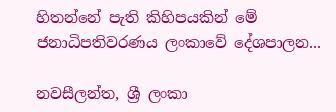හිතන්නේ පැති කිහිපයකින් මේ ජනාධිපතිවරණය ලංකාවේ දේශපාලන...

නවසීලන්ත, ශ්‍රී ලංකා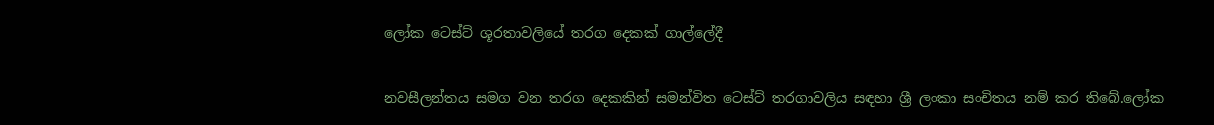ලෝක ටෙස්ට් ශූරතාවලියේ තරග දෙකක් ගාල්ලේදී

නවසීලන්තය සමග වන තරග දෙකකින් සමන්විත ටෙස්ට් තරගාවලිය සඳහා ශ්‍රී ලංකා සංචිතය නම් කර තිබේ.ලෝක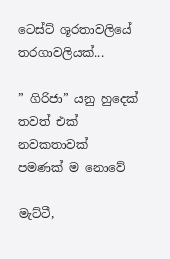ටෙස්ට් ශූරතාවලියේ තරගාවලියක්...

” ගිරිජා” යනු හුදෙක් තවත් එක් නවකතාවක් පමණක් ම නොවේ

මැට්ටී,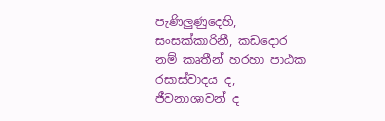පැණිලුණුදෙහි, සංසක්කාරිනී, කඩදොර නම් කෘතීන් හරහා පාඨක රසාස්වාදය ද, ජීවනාශාවන් ද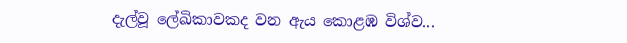දැල්වූ ලේඛිකාවකද වන ඇය කොළඹ විශ්ව...